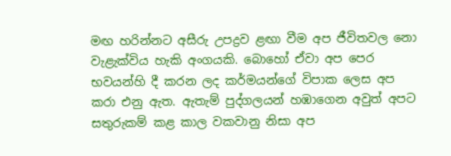මඟ හරින්නට අසීරු උපද්‍රව ළඟා වීම අප ජීවිතවල නො වැළැක්විය හැකි අංගයකි. බොහෝ ඒවා අප පෙර භවයන්හි දී කරන ලද කර්මයන්ගේ විපාක ලෙස අප කරා එනු ඇත. ඇතැම් පුද්ගලයන් හඹාගෙන අවුත් අපට සතුරුකම් කළ කාල වකවානු නිසා අප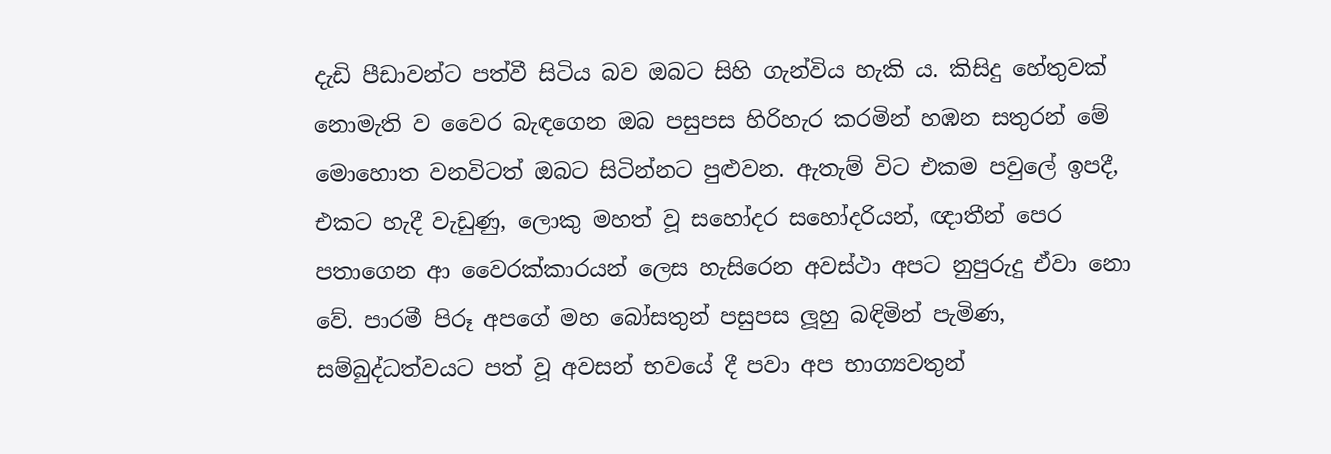දැඩි පීඩාවන්ට පත්වී සිටිය බව ඔබට සිහි ගැන්විය හැකි ය. කිසිදු හේතුවක් නොමැති ව වෛර බැඳගෙන ඔබ පසුපස හිරිහැර කරමින් හඹන සතුරන් මේ මොහොත වනවිටත් ඔබට සිටින්නට පුළුවන. ඇතැම් විට එකම පවුලේ ඉපදී, එකට හැදී වැඩුණු, ලොකු මහත් වූ සහෝදර සහෝදරියන්, ඥාතීන් පෙර පතාගෙන ආ වෛරක්කාරයන් ලෙස හැසිරෙන අවස්ථා අපට නුපුරුදු ඒවා නො වේ. පාරමී පිරූ අපගේ මහ බෝසතුන් පසුපස ලූහු බඳිමින් පැමිණ, සම්බුද්ධත්වයට පත් වූ අවසන් භවයේ දී පවා අප භාග්‍යවතුන්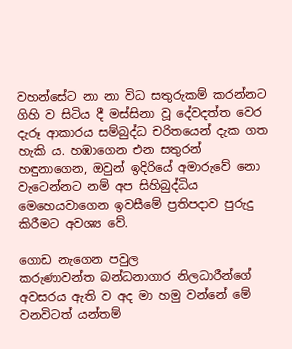වහන්සේට නා නා විධ සතුරුකම් කරන්නට ගිහි ව සිටිය දී මස්සිනා වූ දේවදත්ත වෙර දැරූ ආකාරය සම්බුද්ධ චරිතයෙන් දැක ගත හැකි ය. හඹාගෙන එන සතුරන් හඳුනාගෙන, ඔවුන් ඉදිරියේ අමාරුවේ නො වැටෙන්නට නම් අප සිහිබුද්ධිය මෙහෙයවාගෙන ඉවසීමේ ප්‍රතිපදාව පුරුදු කිරීමට අවශ්‍ය වේ.

ගොඩ නැගෙන පවුල
කරුණාවන්ත බන්ධනාගාර නිලධාරීන්ගේ අවසරය ඇති ව අද මා හමු වන්නේ මේ වනවිටත් යන්තම්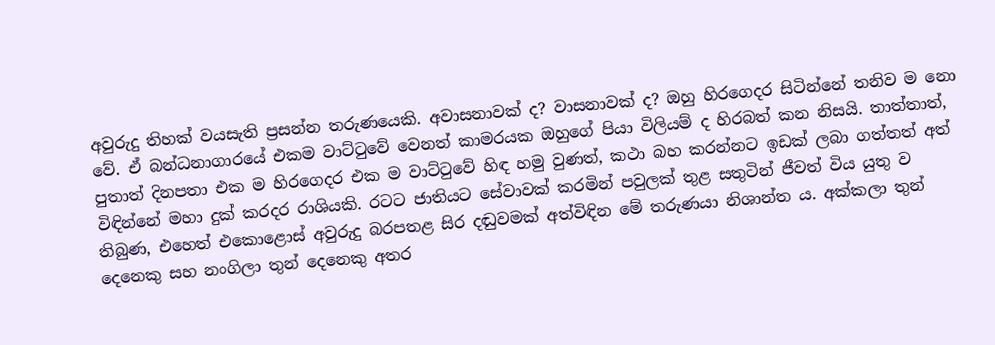අවුරුදු තිහක් වයසැති ප්‍රසන්න තරුණයෙකි. අවාසනාවක් ද? වාසනාවක් ද? ඔහු හිරගෙදර සිටින්නේ තනිව ම නො වේ. ඒ බන්ධනාගාරයේ එකම වාට්ටුවේ වෙනත් කාමරයක ඔහුගේ පියා විලියම් ද හිරබත් කන නිසයි. තාත්තාත්, පුතාත් දිනපතා එක ම හිරගෙදර එක ම වාට්ටුවේ හිඳ හමු වුණත්, කථා බහ කරන්නට ඉඩක් ලබා ගත්තත් අත් විඳින්නේ මහා දුක් කරදර රාශියකි. රටට ජාතියට සේවාවක් කරමින් පවුලක් තුළ සතුටින් ජීවත් විය යුතු ව තිබුණ, එහෙත් එකොළොස් අවුරුදු බරපතළ සිර දඬුවමක් අත්විඳින මේ තරුණයා නිශාන්ත ය. අක්කලා තුන් දෙනෙකු සහ නංගිලා තුන් දෙනෙකු අතර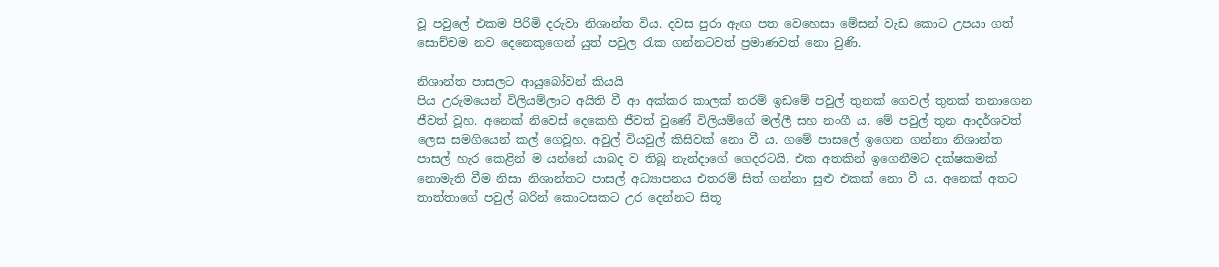වූ පවුලේ එකම පිරිමි දරුවා නිශාන්ත විය. දවස පුරා ඇඟ පත වෙහෙසා මේසන් වැඩ කොට උපයා ගත් සොච්චම නව දෙනෙකුගෙන් යුත් පවුල රැක ගන්නටවත් ප්‍රමාණවත් නො වුණි.

නිශාන්ත පාසලට ආයුබෝවන් කියයි
පිය උරුමයෙන් විලියම්ලාට අයිති වී ආ අක්කර කාලක් තරම් ඉඩමේ පවුල් තුනක් ගෙවල් තුනක් තනාගෙන ජීවත් වූහ. අනෙක් නිවෙස් දෙකෙහි ජීවත් වුණේ විලියම්ගේ මල්ලී සහ නංගී ය. මේ පවුල් තුන ආදර්ශවත් ලෙස සමගියෙන් කල් ගෙවූහ. අවුල් වියවුල් කිසිවක් නො වී ය. ගමේ පාසලේ ඉගෙන ගන්නා නිශාන්ත පාසල් හැර කෙළින් ම යන්නේ යාබද ව තිබූ නැන්දාගේ ගෙදරටයි. එක අතකින් ඉගෙනීමට දක්ෂකමක් නොමැති වීම නිසා නිශාන්තට පාසල් අධ්‍යාපනය එතරම් සිත් ගන්නා සුළු එකක් නො වී ය. අනෙක් අතට තාත්තාගේ පවුල් බරින් කොටසකට උර දෙන්නට සිතූ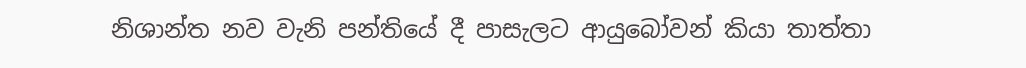නිශාන්ත නව වැනි පන්තියේ දී පාසැලට ආයුබෝවන් කියා තාත්තා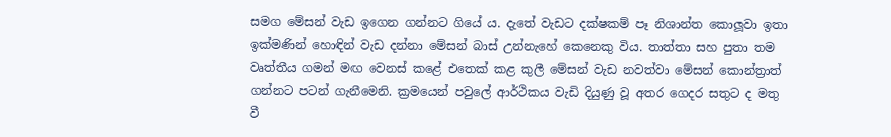සමග මේසන් වැඩ ඉගෙන ගන්නට ගියේ ය. දැතේ වැඩට දක්ෂකම් පෑ නිශාන්ත කොලූවා ඉතා ඉක්මණින් හොඳින් වැඩ දන්නා මේසන් බාස් උන්නැහේ කෙනෙකු විය. තාත්තා සහ පුතා තම වෘත්තීය ගමන් මඟ වෙනස් කළේ එතෙක් කළ කුලී මේසන් වැඩ නවත්වා මේසන් කොන්ත්‍රාත් ගන්නට පටන් ගැනීමෙනි. ක්‍රමයෙන් පවුලේ ආර්ථිකය වැඩි දියුණු වූ අතර ගෙදර සතුට ද මතු වී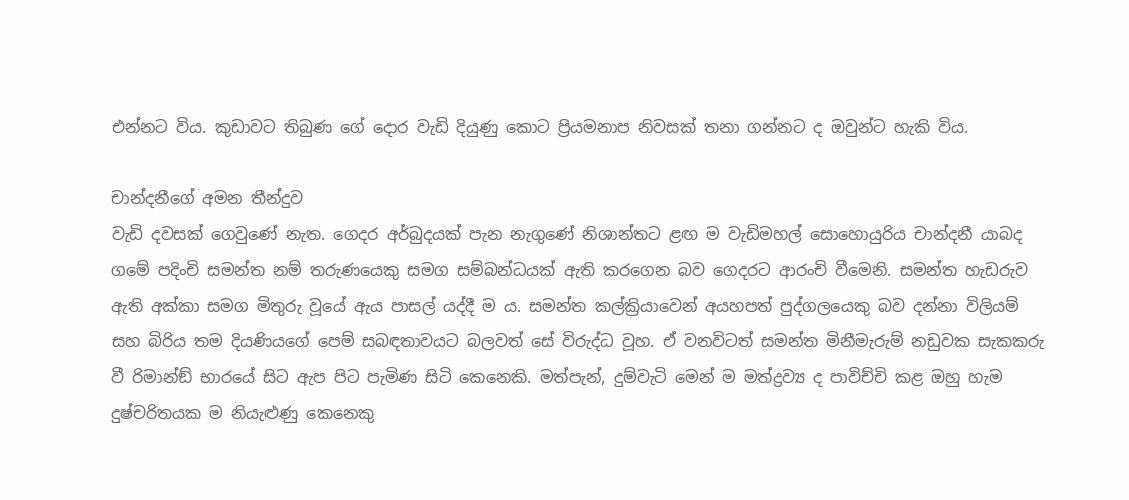එන්නට විය. කුඩාවට තිබුණ ගේ දොර වැඩි දියුණු කොට ප්‍රියමනාප නිවසක් තනා ගන්නට ද ඔවුන්ට හැකි විය.

චාන්දනීගේ අමන තීන්දුව
වැඩි දවසක් ගෙවුණේ නැත. ගෙදර අර්බුදයක් පැන නැගුණේ නිශාන්තට ළඟ ම වැඩිමහල් සොහොයුරිය චාන්දනී යාබද ගමේ පදිංචි සමන්ත නම් තරුණයෙකු සමග සම්බන්ධයක් ඇති කරගෙන බව ගෙදරට ආරංචි වීමෙනි. සමන්ත හැඩරුව ඇති අක්කා සමග මිතුරු වූයේ ඇය පාසල් යද්දී ම ය. සමන්ත කල්ක්‍රියාවෙන් අයහපත් පුද්ගලයෙකු බව දන්නා විලියම් සහ බිරිය තම දියණියගේ පෙම් සබඳතාවයට බලවත් සේ විරුද්ධ වූහ. ඒ වනවිටත් සමන්ත මිනීමැරුම් නඩුවක සැකකරු වී රිමාන්ඞ් භාරයේ සිට ඇප පිට පැමිණ සිටි කෙනෙකි. මත්පැන්, දුම්වැටි මෙන් ම මත්ද්‍රව්‍ය ද පාවිච්චි කළ ඔහු හැම දුෂ්චරිතයක ම නියැළුණු කෙනෙකු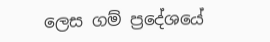ලෙස ගම් ප්‍රදේශයේ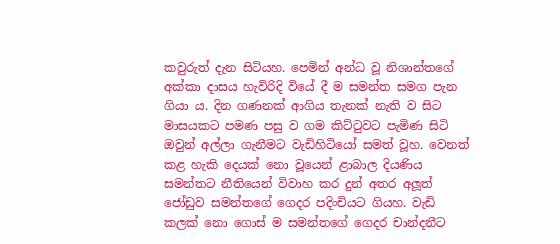කවුරුත් දැන සිටියහ. පෙමින් අන්ධ වූ නිශාන්තගේ අක්කා දාසය හැවිරිදි වියේ දී ම සමන්ත සමග පැන ගියා ය. දින ගණනක් ආගිය තැනක් නැති ව සිට මාසයකට පමණ පසු ව ගම කිට්ටුවට පැමිණ සිටි ඔවුන් අල්ලා ගැනීමට වැඩිහිටියෝ සමත් වූහ. වෙනත් කළ හැකි දෙයක් නො වූයෙන් ළාබාල දියණිය සමන්තට නීතියෙන් විවාහ කර දුන් අතර අලූත් ජෝඩුව සමන්තගේ ගෙදර පදිංචියට ගියහ. වැඩි කලක් නො ගොස් ම සමන්තගේ ගෙදර චාන්දනීට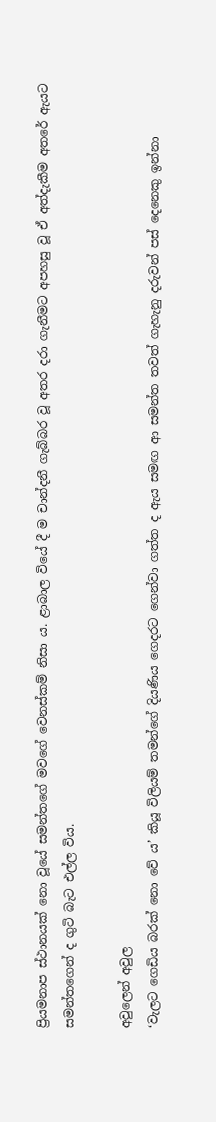ප්‍රියමනාප ස්ථානයක් නො වූයේ සමන්තගේ මවගේ වෙනස්කම් නිසා ය. ළාබාල වියේ දී ම චාන්දනී ගැබ්බර වූ අතර දරා ගැනීමට අපහසු වූ ඒ අත්දැකීම අතරේ ඇයට සමන්තගෙන් ද ගුටි බැට එල්ල විය.

අවුලෙන් අවුල
‘වැලට ගෙඩිය බරක් නො වේ ය’ කියූ විලියම් තමන්ගේ දියණිය ගෙදරට ගෙන්වා ගත්ත ද ඇය සමඟ ආ සමන්ත තවත් ගැහැනු දරුවන් පස් දෙනෙකු ඉන්නා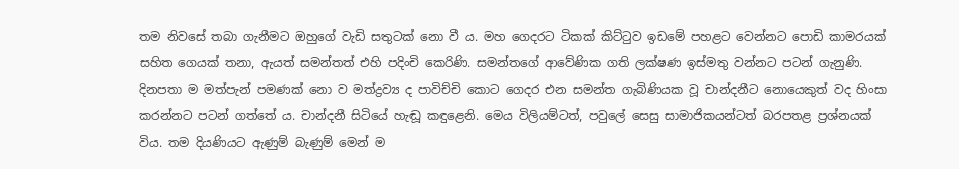තම නිවසේ තබා ගැනීමට ඔහුගේ වැඩි සතුටක් නො වී ය. මහ ගෙදරට ටිකක් කිට්ටුව ඉඩමේ පහළට වෙන්නට පොඩි කාමරයක් සහිත ගෙයක් තනා, ඇයත් සමන්තත් එහි පදිංචි කෙරිණි. සමන්තගේ ආවේණික ගති ලක්ෂණ ඉස්මතු වන්නට පටන් ගැනුණි. දිනපතා ම මත්පැන් පමණක් නො ව මත්ද්‍රව්‍ය ද පාවිච්චි කොට ගෙදර එන සමන්ත ගැබිණියක වූ චාන්දනීට නොයෙකුත් වද හිංසා කරන්නට පටන් ගත්තේ ය. චාන්දනී සිටියේ හැඬූ කඳුළෙනි. මෙය විලියම්ටත්, පවුලේ සෙසු සාමාජිකයන්ටත් බරපතළ ප්‍රශ්නයක් විය. තම දියණියට ඇණුම් බැණුම් මෙන් ම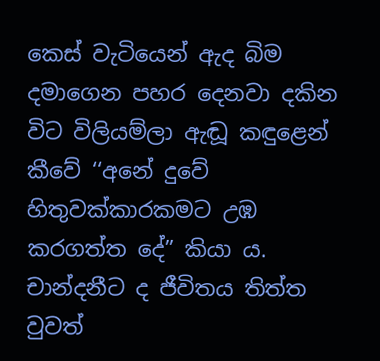කෙස් වැටියෙන් ඇද බිම දමාගෙන පහර දෙනවා දකින විට විලියම්ලා ඇඬූ කඳුළෙන් කීවේ ‘‘අනේ දුවේ හිතුවක්කාරකමට උඹ කරගත්ත දේ” කියා ය.
චාන්දනීට ද ජීවිතය තිත්ත වුවත්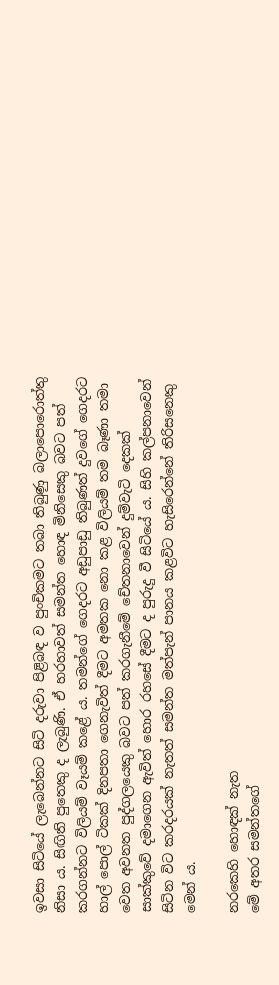ඉවසා සිටියේ ලැබෙන්නට සිටි දරුවා පිළිබඳ ව පුංචිකමට තබා තිබුණු බලාපොරොත්තු නිසා ය. සිඟිති පුතෙකු ද ලැබුණි. ඒ හරහාවත් සමන්ත හොඳ මිනිසෙකු බවට පත් කරගන්නට විලියම් වෑයම් කළේ ය. තමන්ගේ ගෙදරට අඩුපාඩු තිබුණත් දුවගේ ගෙදරට හාල් පොල් ටිකක් දිනපතා ගෙනැවිත් දීමට අමතක නො කළ විලියම් තම බෑණා තමා වෙත අවනත පුද්ගලයෙකු බවට පත් කරගැනීමේ චේතනාවෙන් දුම්වැටි දෙකක් සාක්කුවේ දමාගෙන ඇවිත් හොර රහසේ දීමට ද පුරුදු වී සිටියේ ය. සිහි කල්පනාවෙන් සිටින විට කරදරයක් නැතත් සමන්ත මත්පැන් පානය කළවිට හැසිරෙන්නේ තිරිසනෙකු මෙන් ය.

නරකෙහි හොඳක් නැත
මේ අතර සමන්තගේ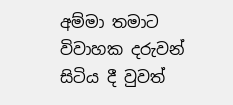අම්මා තමාට විවාහක දරුවන් සිටිය දී වුවත්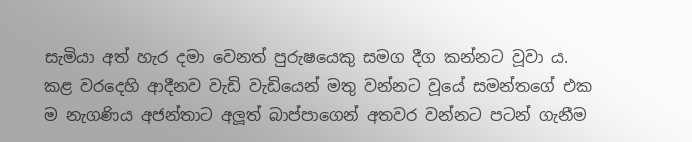සැමියා අත් හැර දමා වෙනත් පුරුෂයෙකු සමග දීග කන්නට වූවා ය. කළ වරදෙහි ආදීනව වැඩි වැඩියෙන් මතු වන්නට වූයේ සමන්තගේ එක ම නැගණිය අජන්තාට අලූත් බාප්පාගෙන් අතවර වන්නට පටන් ගැනීම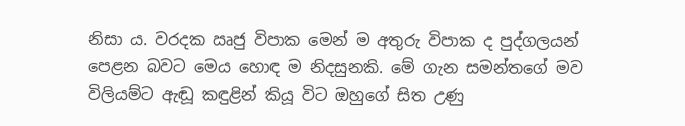නිසා ය. වරදක ඍජු විපාක මෙන් ම අතුරු විපාක ද පුද්ගලයන් පෙළන බවට මෙය හොඳ ම නිදසුනකි. මේ ගැන සමන්තගේ මව විලියම්ට ඇඬූ කඳුළින් කියූ විට ඔහුගේ සිත උණු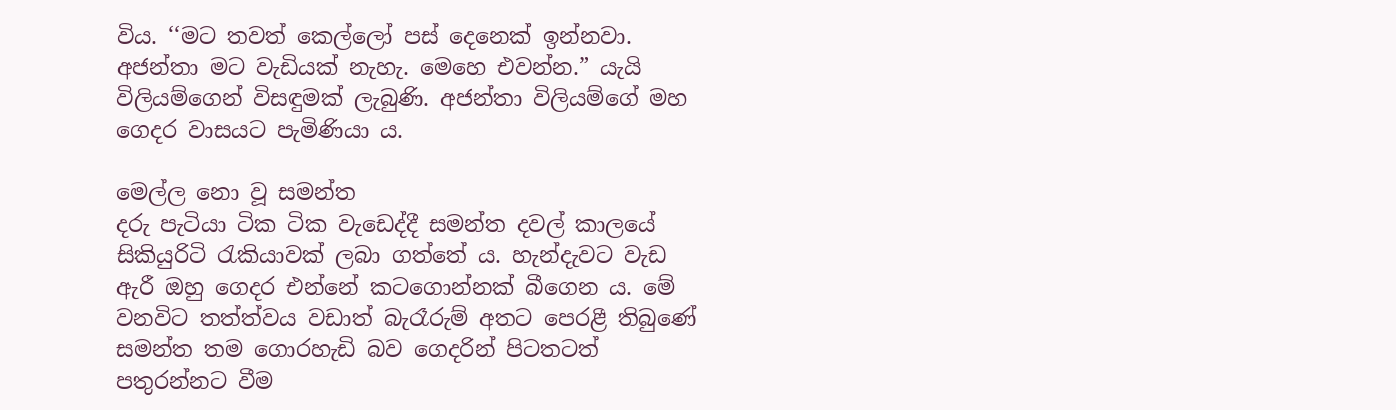විය. ‘‘මට තවත් කෙල්ලෝ පස් දෙනෙක් ඉන්නවා. අජන්තා මට වැඩියක් නැහැ. මෙහෙ එවන්න.” යැයි විලියම්ගෙන් විසඳුමක් ලැබුණි. අජන්තා විලියම්ගේ මහ ගෙදර වාසයට පැමිණියා ය.

මෙල්ල නො වූ සමන්ත
දරු පැටියා ටික ටික වැඩෙද්දී සමන්ත දවල් කාලයේ සිකියුරිටි රැකියාවක් ලබා ගත්තේ ය. හැන්දැවට වැඩ ඇරී ඔහු ගෙදර එන්නේ කටගොන්නක් බීගෙන ය. මේ වනවිට තත්ත්වය වඩාත් බැරෑරුම් අතට පෙරළී තිබුණේ සමන්ත තම ගොරහැඩි බව ගෙදරින් පිටතටත් පතුරන්නට වීම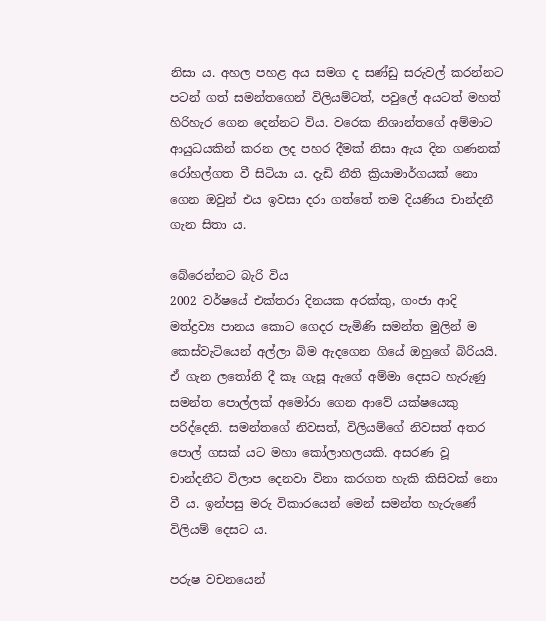නිසා ය. අහල පහළ අය සමග ද සණ්ඩු සරුවල් කරන්නට පටන් ගත් සමන්තගෙන් විලියම්ටත්, පවුලේ අයටත් මහත් හිරිහැර ගෙන දෙන්නට විය. වරෙක නිශාන්තගේ අම්මාට ආයුධයකින් කරන ලද පහර දීමක් නිසා ඇය දින ගණනක් රෝහල්ගත වී සිටියා ය. දැඩි නීති ක්‍රියාමාර්ගයක් නො ගෙන ඔවුන් එය ඉවසා දරා ගත්තේ තම දියණිය චාන්දනී ගැන සිතා ය.

බේරෙන්නට බැරි විය
2002 වර්ෂයේ එක්තරා දිනයක අරක්කු, ගංජා ආදි මත්ද්‍රව්‍ය පානය කොට ගෙදර පැමිණි සමන්ත මුලින් ම කෙස්වැටියෙන් අල්ලා බිම ඇදගෙන ගියේ ඔහුගේ බිරියයි. ඒ ගැන ලතෝනි දී කෑ ගැසූ ඇගේ අම්මා දෙසට හැරුණු සමන්ත පොල්ලක් අමෝරා ගෙන ආවේ යක්ෂයෙකු පරිද්දෙනි. සමන්තගේ නිවසත්, විලියම්ගේ නිවසත් අතර පොල් ගසක් යට මහා කෝලාහලයකි. අසරණ වූ චාන්දනීට විලාප දෙනවා විනා කරගත හැකි කිසිවක් නො වී ය. ඉන්පසු මරු විකාරයෙන් මෙන් සමන්ත හැරුණේ විලියම් දෙසට ය.

පරුෂ වචනයෙන්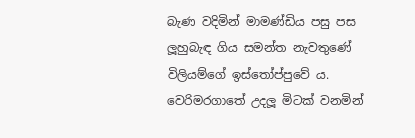බැණ වදිමින් මාමණ්ඩිය පසු පස ලූහුබැඳ ගිය සමන්ත නැවතුණේ විලියම්ගේ ඉස්තෝප්පුවේ ය. වෙරිමරගාතේ උදලූ මිටක් වනමින්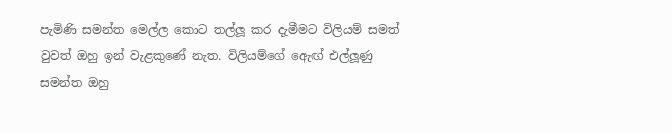පැමිණි සමන්ත මෙල්ල කොට තල්ලූ කර දැමීමට විලියම් සමත් වුවත් ඔහු ඉන් වැළකුණේ නැත. විලියම්ගේ ඇෙඟ් එල්ලූණු සමන්ත ඔහු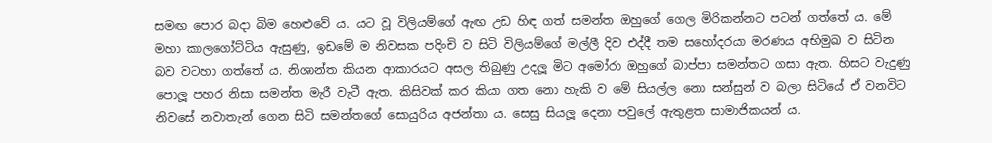සමඟ පොර බදා බිම හෙළුවේ ය. යට වූ විලියම්ගේ ඇඟ උඩ හිඳ ගත් සමන්ත ඔහුගේ ගෙල මිරිකන්නට පටන් ගත්තේ ය. මේ මහා කාලගෝට්ටිය ඇසුණු, ඉඩමේ ම නිවසක පදිංචි ව සිටි විලියම්ගේ මල්ලී දිව එද්දී තම සහෝදරයා මරණය අභිමුඛ ව සිටින බව වටහා ගත්තේ ය. නිශාන්ත කියන ආකාරයට අසල තිබුණු උදලූ මිට අමෝරා ඔහුගේ බාප්පා සමන්තට ගසා ඇත. හිසට වැදුණු පොලූ පහර නිසා සමන්ත මැරී වැටී ඇත. කිසිවක් කර කියා ගත නො හැකි ව මේ සියල්ල නො සන්සුන් ව බලා සිටියේ ඒ වනවිට නිවසේ නවාතැන් ගෙන සිටි සමන්තගේ සොයුරිය අජන්තා ය. සෙසු සියලූ දෙනා පවුලේ ඇතුළත සාමාජිකයන් ය.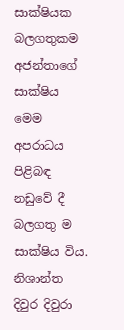සාක්ෂියක බලගතුකම
අජන්තාගේ සාක්ෂිය මෙම අපරාධය පිළිබඳ නඩුවේ දී බලගතු ම සාක්ෂිය විය. නිශාන්ත දිවුර දිවුරා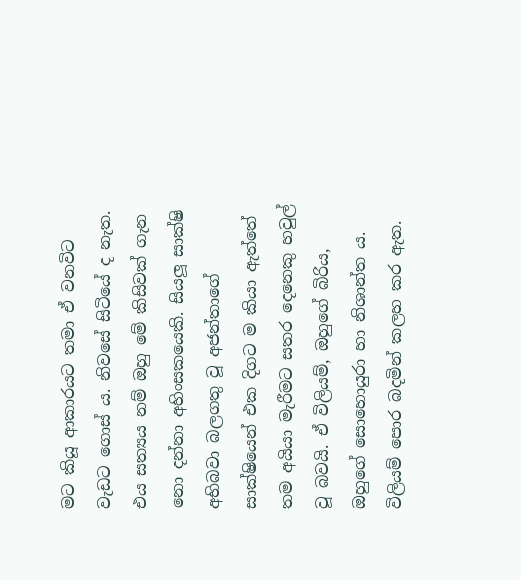මට කියූ ආකාරයට තමා ඒ වනවිට වැඩට ගොස් ය. නිවසේ සිටියේ ද නැත. එය සත්‍යය නම් ඔහු මේ කිසිවක් ගැන නො දන්නා අහිංසකයෙකි. සියලූ සාක්ෂි අභිබවා බලගතු වූ අජන්තාගේ සාක්ෂියෙන් එක දිගට ම කියා ඇත්තේ තම අයියා මැරීමට සතර දෙනෙකු හවුල් වූ බවයි. ඒ විලියම්, ඔහුගේ බිරිය, ඔහුගේ සොහොයුරා හා නිශාන්ත ය. විලියම් පොර බදමින් කලහ කර ඇත.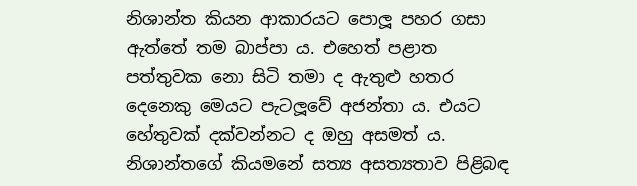නිශාන්ත කියන ආකාරයට පොලූ පහර ගසා ඇත්තේ තම බාප්පා ය. එහෙත් පළාත පත්තුවක නො සිටි තමා ද ඇතුළු හතර දෙනෙකු මෙයට පැටලූවේ අජන්තා ය. එයට හේතුවක් දක්වන්නට ද ඔහු අසමත් ය. නිශාන්තගේ කියමනේ සත්‍ය අසත්‍යතාව පිළිබඳ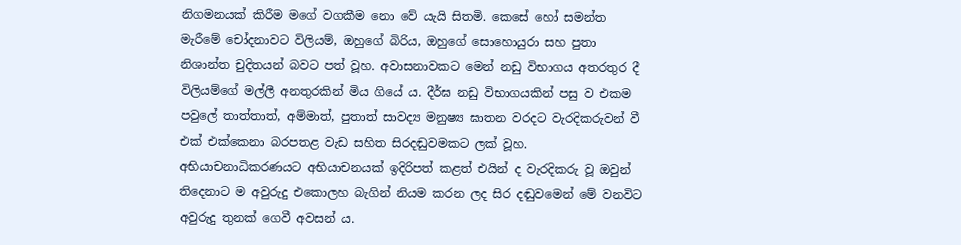නිගමනයක් කිරීම මගේ වගකීම නො වේ යැයි සිතමි. කෙසේ හෝ සමන්ත මැරීමේ චෝදනාවට විලියම්, ඔහුගේ බිරිය, ඔහුගේ සොහොයුරා සහ පුතා නිශාන්ත චුදිතයන් බවට පත් වූහ. අවාසනාවකට මෙන් නඩු විභාගය අතරතුර දී විලියම්ගේ මල්ලී අනතුරකින් මිය ගියේ ය. දීර්ඝ නඩු විභාගයකින් පසු ව එකම පවුලේ තාත්තාත්, අම්මාත්, පුතාත් සාවද්‍ය මනුෂ්‍ය ඝාතන වරදට වැරදිකරුවන් වී එක් එක්කෙනා බරපතළ වැඩ සහිත සිරදඬුවමකට ලක් වූහ. අභියාචනාධිකරණයට අභියාචනයක් ඉදිරිපත් කළත් එයින් ද වැරදිකරු වූ ඔවුන් තිදෙනාට ම අවුරුදු එකොලහ බැගින් නියම කරන ලද සිර දඬුවමෙන් මේ වනවිට අවුරුදු තුනක් ගෙවී අවසන් ය.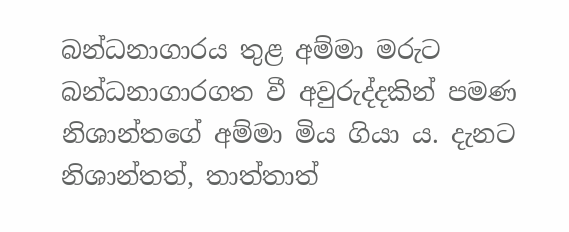බන්ධනාගාරය තුළ අම්මා මරුට
බන්ධනාගාරගත වී අවුරුද්දකින් පමණ නිශාන්තගේ අම්මා මිය ගියා ය. දැනට නිශාන්තත්, තාත්තාත්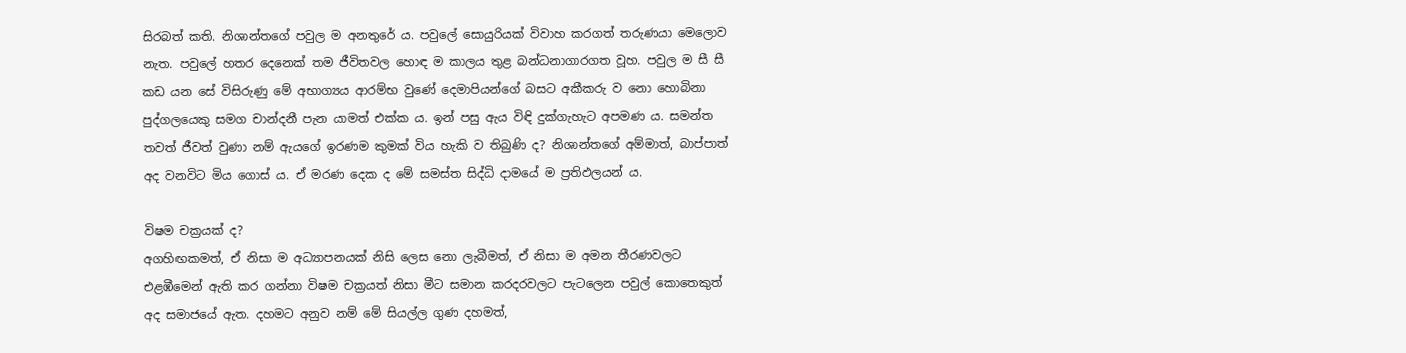සිරබත් කති. නිශාන්තගේ පවුල ම අනතුරේ ය. පවුලේ සොයුරියක් විවාහ කරගත් තරුණයා මෙලොව නැත. පවුලේ හතර දෙනෙක් තම ජීවිතවල හොඳ ම කාලය තුළ බන්ධනාගාරගත වූහ. පවුල ම සී සී කඩ යන සේ විසිරුණු මේ අභාග්‍යය ආරම්භ වුණේ දෙමාපියන්ගේ බසට අකීකරු ව නො හොබිනා පුද්ගලයෙකු සමග චාන්දනී පැන යාමත් එක්ක ය. ඉන් පසු ඇය විඳි දුක්ගැහැට අපමණ ය. සමන්ත තවත් ජීවත් වුණා නම් ඇයගේ ඉරණම කුමක් විය හැකි ව තිබුණි ද? නිශාන්තගේ අම්මාත්, බාප්පාත් අද වනවිට මිය ගොස් ය. ඒ මරණ දෙක ද මේ සමස්ත සිද්ධි දාමයේ ම ප්‍රතිඵලයන් ය.

විෂම චක්‍රයක් ද?
අගහිඟකමත්, ඒ නිසා ම අධ්‍යාපනයක් නිසි ලෙස නො ලැබීමත්, ඒ නිසා ම අමන තීරණවලට එළඹීමෙන් ඇති කර ගන්නා විෂම චක්‍රයත් නිසා මීට සමාන කරදරවලට පැටලෙන පවුල් කොතෙකුත් අද සමාජයේ ඇත. දහමට අනුව නම් මේ සියල්ල ගුණ දහමත්,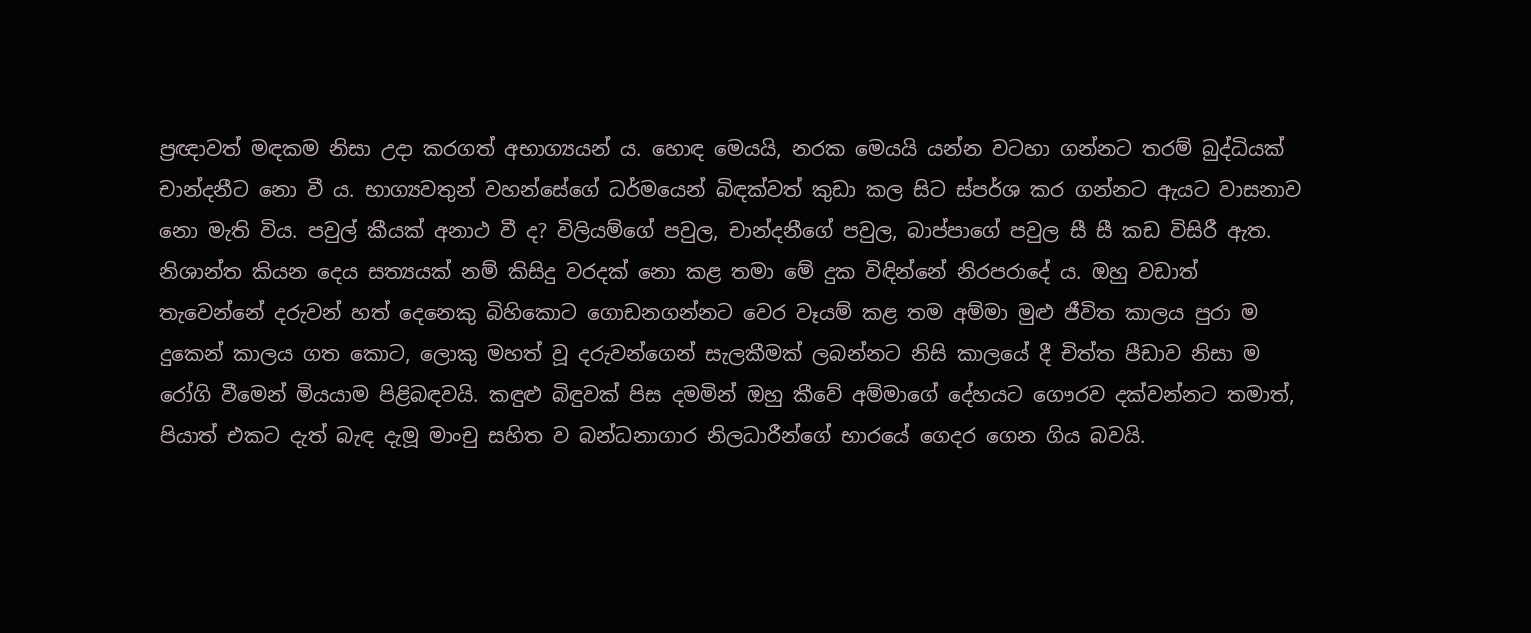ප්‍රඥාවත් මඳකම නිසා උදා කරගත් අභාග්‍යයන් ය. හොඳ මෙයයි, නරක මෙයයි යන්න වටහා ගන්නට තරම් බුද්ධියක් චාන්දනීට නො වී ය. භාග්‍යවතුන් වහන්සේගේ ධර්මයෙන් බිඳක්වත් කුඩා කල සිට ස්පර්ශ කර ගන්නට ඇයට වාසනාව නො මැති විය. පවුල් කීයක් අනාථ වී ද? විලියම්ගේ පවුල, චාන්දනීගේ පවුල, බාප්පාගේ පවුල සී සී කඩ විසිරී ඇත. නිශාන්ත කියන දෙය සත්‍යයක් නම් කිසිදු වරදක් නො කළ තමා මේ දුක විඳින්නේ නිරපරාදේ ය. ඔහු වඩාත් තැවෙන්නේ දරුවන් හත් දෙනෙකු බිහිකොට ගොඩනගන්නට වෙර වෑයම් කළ තම අම්මා මුළු ජීවිත කාලය පුරා ම දුකෙන් කාලය ගත කොට, ලොකු මහත් වූ දරුවන්ගෙන් සැලකීමක් ලබන්නට නිසි කාලයේ දී චිත්ත පීඩාව නිසා ම රෝගි වීමෙන් මියයාම පිළිබඳවයි. කඳුළු බිඳුවක් පිස දමමින් ඔහු කීවේ අම්මාගේ දේහයට ගෞරව දක්වන්නට තමාත්, පියාත් එකට දැත් බැඳ දැමූ මාංචු සහිත ව බන්ධනාගාර නිලධාරීන්ගේ භාරයේ ගෙදර ගෙන ගිය බවයි.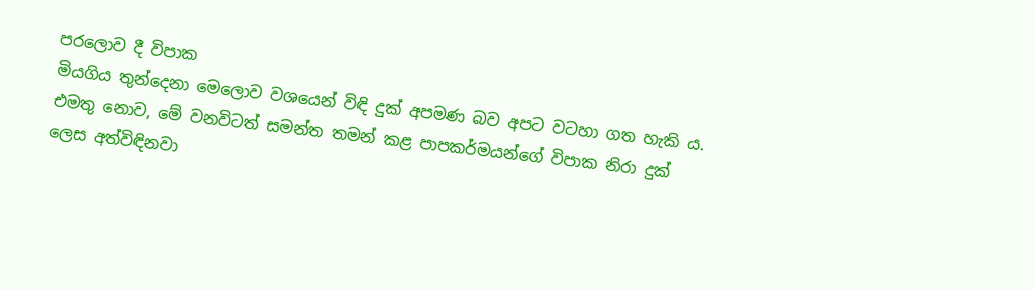පරලොව දී විපාක
මියගිය තුන්දෙනා මෙලොව වශයෙන් විඳි දුක් අපමණ බව අපට වටහා ගත හැකි ය. එමතු නොව, මේ වනවිටත් සමන්ත තමන් කළ පාපකර්මයන්ගේ විපාක නිරා දුක් ලෙස අත්විඳිනවා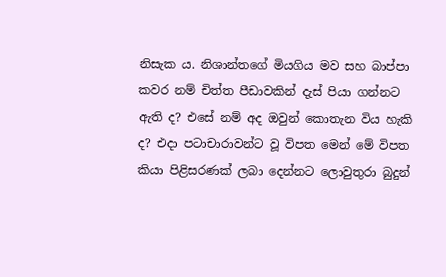නිසැක ය. නිශාන්තගේ මියගිය මව සහ බාප්පා කවර නම් චිත්ත පීඩාවකින් දැස් පියා ගන්නට ඇති ද? එසේ නම් අද ඔවුන් කොතැන විය හැකි ද? එදා පටාචාරාවන්ට වූ විපත මෙන් මේ විපත කියා පිළිසරණක් ලබා දෙන්නට ලොවුතුරා බුදුන්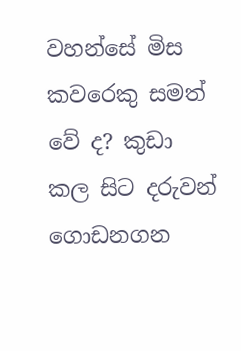වහන්සේ මිස කවරෙකු සමත් වේ ද? කුඩා කල සිට දරුවන් ගොඩනගන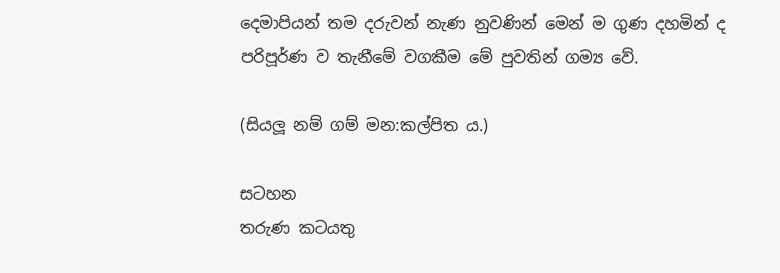දෙමාපියන් තම දරුවන් නැණ නුවණින් මෙන් ම ගුණ දහමින් ද පරිපූර්ණ ව තැනීමේ වගකීම මේ පුවතින් ගම්‍ය වේ.

(සියලූ නම් ගම් මන:කල්පිත ය.)

සටහන
තරුණ කටයතු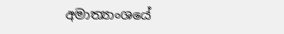අමාත්‍යාංශයේ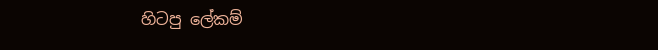හිටපු ලේකම්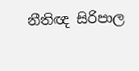නීතිඥ සිරිපාල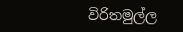විරිතමුල්ල